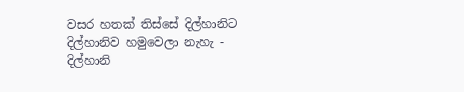වසර හතක් තිස්සේ දිල්හානිට දිල්හානිව හමුවෙලා නැහැ - දිල්හානි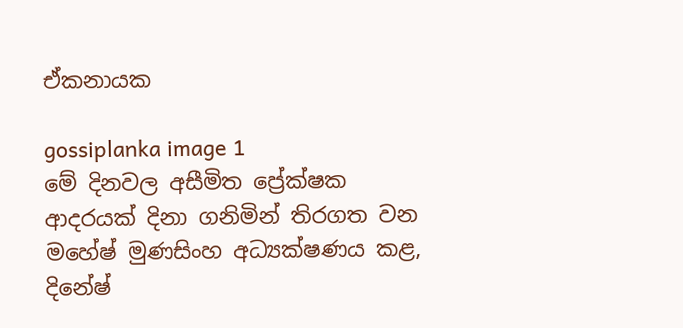ඒකනායක

gossiplanka image 1
මේ දිනවල අසීමිත ප්‍රේක්ෂක ආදරයක් දිනා ගනිමින් තිරගත වන මහේෂ් මුණසිංහ අධ්‍යක්ෂණය කළ, දිනේෂ්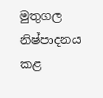මුතුගල නිෂ්පාදනය කළ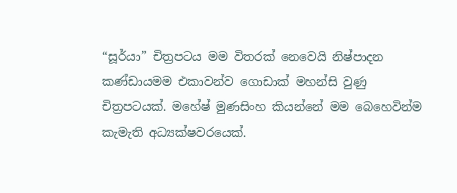“සූර්යා” චිත්‍රපටය මම විතරක් නෙවෙයි නිෂ්පාදන කණ්ඩායමම එකාවන්ව ‍ගොඩාක් මහන්සි වුණු චිත්‍රපටයක්. මහේෂ් මුණසිංහ කියන්නේ මම බෙහෙවින්ම කැමැති අධ්‍යක්ෂවරයෙක්.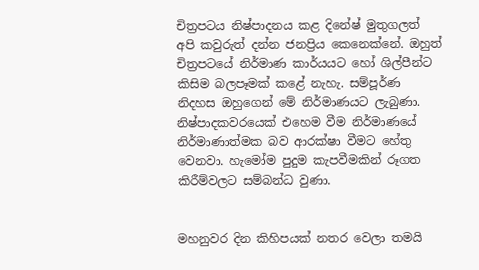චිත්‍රපටය නිෂ්පාදනය කළ දිනේෂ් මුතුගලත් අපි කවුරුත් දන්න ජනප්‍රිය කෙනෙක්නේ. ඔහුත් චිත්‍රපටයේ නිර්මාණ කාර්යයට හෝ ශිල්පීන්ට කිසිම බලපෑමක් කළේ නැහැ. සම්පූර්ණ නිදහස ඔහුගෙන් මේ නිර්මාණයට ලැබුණා. නිෂ්පාදකවරයෙක් එහෙම වීම නිර්මාණයේ නිර්මාණාත්මක බව ආරක්ෂා වීමට හේතු වෙනවා. හැමෝම පුදුම කැපවීමකින් රූගත කිරීම්වලට සම්බන්ධ වුණා.


මහනුවර දින කිහිපයක් නතර වෙලා තමයි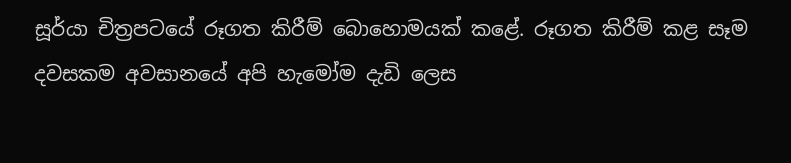සූර්යා චිත්‍රපටයේ රූගත කිරීම් බොහොමයක් කළේ. රූගත කිරීම් කළ සෑම දවසකම අවසානයේ අපි හැමෝම දැඩි ලෙස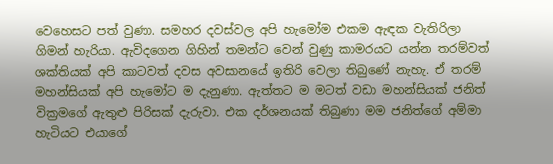වෙහෙසට පත් වුණා. සමහර දවස්වල අපි හැමෝම එකම ඇඳක වැතිරිලා ගිමන් හැරියා. ඇවිදගෙන ගිහින් තමන්ට වෙන් වුණු කාමරයට යන්න තරම්වත් ශක්තියක් අපි කාටවත් දවස අවසානයේ ඉතිරි වෙලා තිබු‍ණේ නැහැ. ඒ තරම් මහන්සියක් අපි හැමෝට ම දැනුණා. ඇත්තට ම මටත් වඩා මහන්සියක් ජනිත් වික්‍රමගේ ඇතුළු පිරිසක් දැරුවා. එක දර්ශනයක් තිබුණා මම ජනිත්ගේ අම්මා හැටියට එයාගේ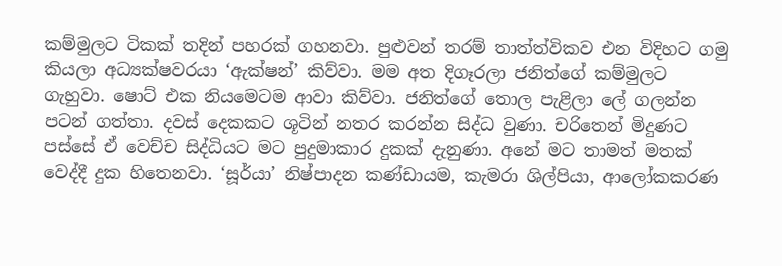කම්මුලට ටිකක් තදින් පහරක් ගහනවා. පුළුවන් තරම් තාත්ත්විකව එන විදිහට ගමු කියලා අධ්‍යක්ෂවරයා ‘ඇක්ෂන්’ කිව්වා. මම අත දිගෑරලා ජනිත්ගේ කම්මුලට ගැහුවා. ෂොට් එක නියමෙටම ආවා කිව්වා. ජනිත්ගේ තොල පැළිලා ලේ ගලන්න පටන් ගත්තා. දවස් දෙකකට ශූටින් නතර කරන්න සිද්ධ වුණා. චරිතෙන් මිදුණට පස්සේ ඒ වෙච්ච සිද්ධියට මට පුදුමාකාර දුකක් දැනුණා. අනේ මට තාමත් මතක් වෙද්දී දුක හිතෙනවා. ‘සූර්යා’ නිෂ්පාදන කණ්ඩායම, කැමරා ශිල්පියා, ආලෝකකරණ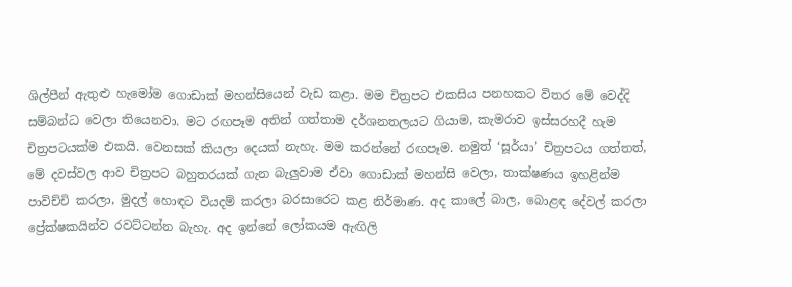ශිල්පීන් ඇතුළු හැමෝම ගොඩාක් මහන්සියෙන් වැඩ කළා. මම චිත්‍රපට එකසිය පනහකට විතර මේ වෙද්දි සම්බන්ධ වෙලා තියෙනවා. මට රඟපෑම අතින් ගත්තාම දර්ශනතලයට ගියාම, කැමරාව ඉස්සරහදී හැම චිත්‍රපටයක්ම එකයි. වෙනසක් කියලා දෙයක් නැහැ. මම කරන්නේ රඟපෑම. නමුත් ‘සූර්යා’ චිත්‍රපටය ගත්තත්, මේ දවස්වල ආව චිත්‍රපට බහුතරයක් ගැන බැලුවාම ඒවා ගොඩාක් මහන්සි වෙලා, තාක්ෂණය ඉහළින්ම පාවිච්චි කරලා, මුදල් හොඳට වියදම් කරලා බරසාරෙට කළ නිර්මාණ. අද කාලේ බාල, බොළඳ දේවල් කරලා ප්‍රේක්ෂකයින්ව රවට්ටන්න බැහැ. අද ඉන්නේ ලෝකයම ඇඟිලි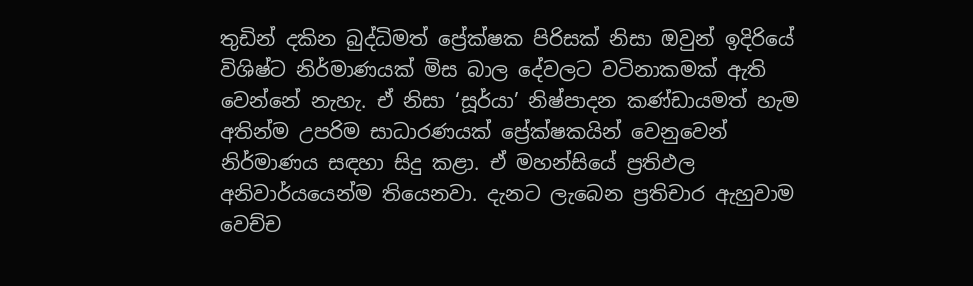තුඩින් දකින බුද්ධිමත් ප්‍රේක්ෂක පිරිසක් නිසා ඔවුන් ඉදිරියේ විශිෂ්ට නිර්මාණයක් මිස බාල දේවලට වටිනාකමක් ඇති වෙන්නේ නැහැ. ඒ නිසා ‘සූර්යා’ නිෂ්පාදන කණ්ඩායමත් හැම අතින්ම උපරිම සාධාරණයක් ප්‍රේක්ෂකයින් වෙනුවෙන් නිර්මාණය සඳහා සිදු කළා. ඒ මහන්සියේ ප්‍රතිඵල අනිවාර්යයෙන්ම තියෙනවා. දැනට ලැබෙන ප්‍රතිචාර ඇහුවාම වෙච්ච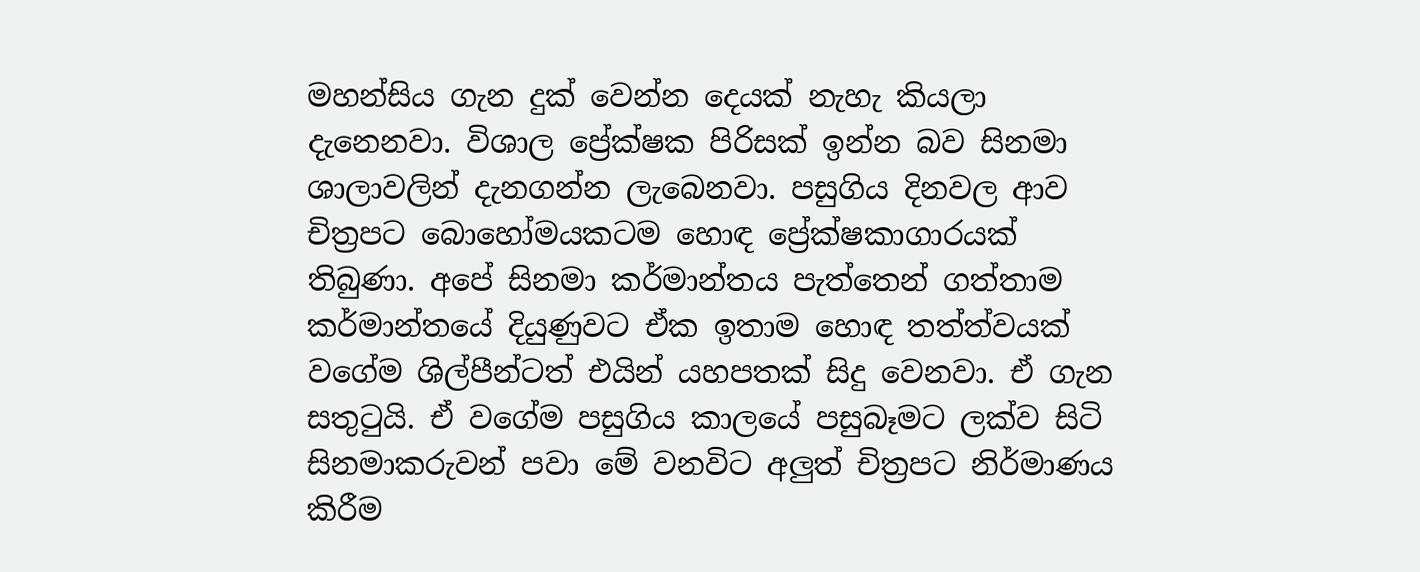මහන්සිය ගැන දුක් වෙන්න දෙයක් නැහැ කියලා දැනෙනවා. විශාල ප්‍රේක්ෂක පිරිසක් ඉන්න බව සිනමා ශාලාවලින් දැනගන්න ලැබෙනවා. පසුගිය දිනවල ආව චිත්‍රපට බොහෝමයකටම හොඳ ප්‍රේක්ෂකාගාරයක් තිබුණා. අපේ සිනමා කර්මාන්තය පැත්තෙන් ගත්තාම කර්මාන්තයේ දියුණුවට ඒක ඉතාම හොඳ තත්ත්වයක් වගේම ශිල්පීන්ටත් එයින් යහපතක් සිදු වෙනවා. ඒ ගැන සතුටුයි. ඒ වගේම පසුගිය කාලයේ පසුබෑමට ලක්ව සිටි සිනමාකරුවන් පවා මේ වනවිට අලුත් චිත්‍රපට නිර්මාණය කිරීම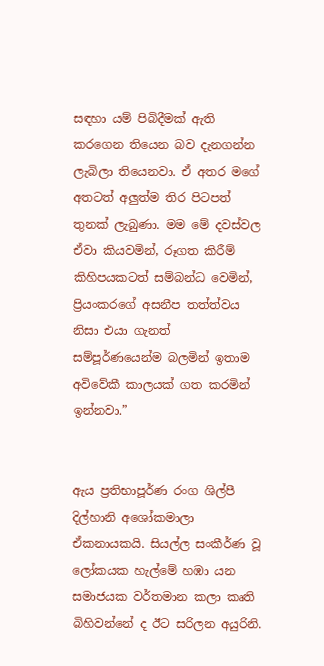සඳහා යම් පිබිදීමක් ඇති කරගෙන තියෙන බව දැනගන්න ලැබිලා තියෙනවා. ඒ අතර මගේ අතටත් අලුත්ම තිර පිටපත් තුනක් ලැබුණා. මම මේ දවස්වල ඒවා කියවමින්, රූගත කිරීම් කිහිපයකටත් සම්බන්ධ වෙමින්, ප්‍රියංකරගේ අසනීප තත්ත්වය නිසා එයා ගැනත් සම්පූර්ණයෙන්ම බලමින් ඉතාම අවිවේකී කාලයක් ගත කරමින් ඉන්නවා.”


ඇය ප්‍රතිභාපූර්ණ රංග ශිල්පී දිල්හානි අශෝකමාලා ඒකනායකයි. සියල්ල සංකීර්ණ වූ ලෝකයක හැල්මේ හඹා යන සමාජයක වර්තමාන කලා කෘති බිහිවන්නේ ද ඊට සරිලන අයුරිනි.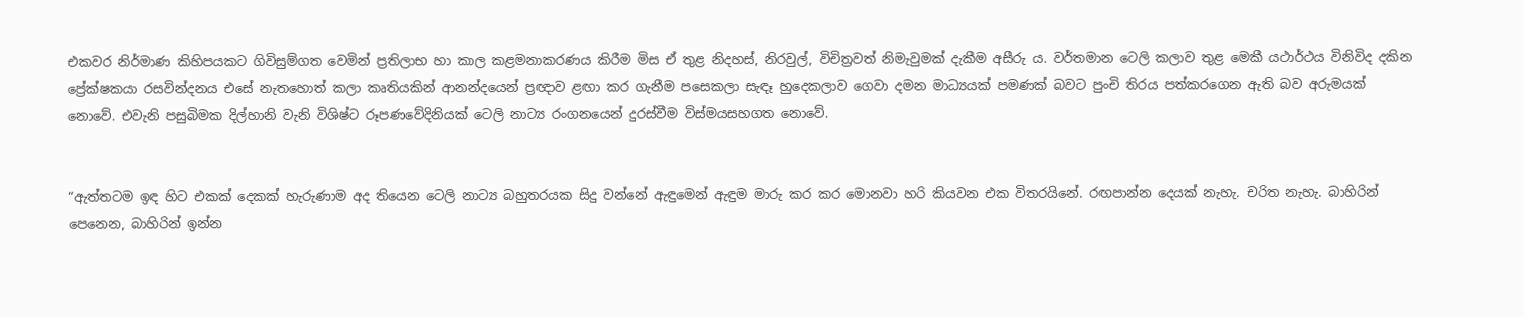එකවර නිර්මාණ කිහිපයකට ගිවිසුම්ගත වෙමින් ප්‍රතිලාභ හා කාල කළමනාකරණය කිරීම මිස ඒ තුළ නිදහස්, නිරවුල්, විචිත්‍රවත් නිමැවුමක් දැකීම අසීරු ය. වර්තමාන ටෙලි කලාව තුළ මෙකී යථාර්ථය විනිවිද දකින ප්‍රේක්ෂකයා රසවින්දනය එසේ නැතහොත් කලා කෘතියකින් ආනන්දයෙන් ප්‍රඥාව ළඟා කර ගැනීම පසෙකලා සැඳෑ හුදෙකලාව ගෙවා දමන මාධ්‍යයක් පමණක් බවට පුංචි තිරය පත්කරගෙන ඇති බව අරුමයක් නොවේ. එවැනි පසුබිමක දිල්හානි වැනි විශිෂ්ට රූපණවේදිනියක් ටෙලි නාට්‍ය රංගනයෙන් දුරස්වීම විස්මයසහගත නොවේ.


“ඇත්තටම ඉඳ හිට එකක් දෙකක් හැරුණාම අද තියෙන ටෙලි නාට්‍ය බහුතරයක සිදු වන්නේ ඇඳුමෙන් ඇඳුම මාරු කර කර මොනවා හරි කියවන එක විතරයිනේ. රඟපාන්න දෙයක් නැහැ. චරිත නැහැ. බාහිරින් පෙනෙන, බාහිරින් ඉන්න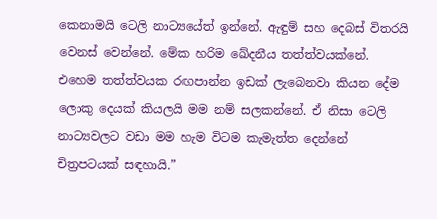කෙනාමයි ටෙලි නාට්‍යයේත් ඉන්නේ. ඇඳුම් සහ දෙබස් විතරයි වෙනස් වෙන්නේ. මේක හරිම ඛේදනීය තත්ත්වයක්නේ. එහෙම තත්ත්වයක රඟපාන්න ඉඩක් ලැබෙනවා කියන දේම ලොකු දෙයක් කියලයි මම නම් සලකන්නේ. ඒ නිසා ටෙලි නාට්‍යවලට වඩා මම හැම විටම කැමැත්ත දෙන්නේ චිත්‍රපටයක් සඳහායි.”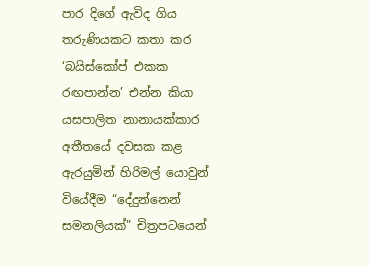පාර දිගේ ඇවිද ගිය තරුණියකට කතා කර ‘බයිස්කෝප් එකක රඟපාන්න’ එන්න කියා යසපාලිත නානායක්කාර අතීතයේ දවසක කළ ඇරයුමින් හිරිමල් යොවුන් වියේදීම “දේදුන්නෙන් සමනලියක්” චිත්‍රපටයෙන්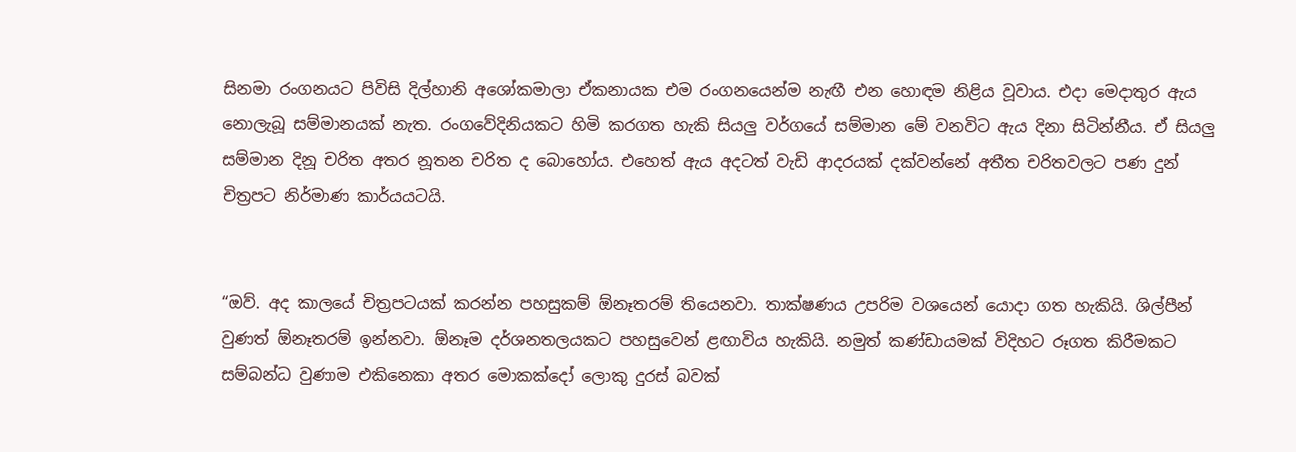සිනමා රංගනයට පිවිසි දිල්හානි අශෝකමාලා ඒකනායක එම රංගනයෙන්ම නැඟී එන හොඳම නිළිය වූවාය. එදා මෙදාතුර ඇය නොලැබූ සම්මානයක් නැත. රංගවේදිනියකට හිමි කරගත හැකි සියලු වර්ගයේ සම්මාන මේ වනවිට ඇය දිනා සිටින්නීය. ඒ සියලු සම්මාන දිනූ චරිත අතර නූතන චරිත ද බොහෝය. එහෙත් ඇය අදටත් වැඩි ආදරයක් දක්වන්නේ අතීත චරිතවලට පණ දුන් චිත්‍රපට නිර්මාණ කාර්යයටයි.


“ඔව්. අද කාලයේ චිත්‍රපටයක් කරන්න පහසුකම් ඕනෑතරම් තියෙනවා. තාක්ෂණය උපරිම වශයෙන් යොදා ගත හැකියි. ශිල්පීන් වුණත් ඕනෑතරම් ඉන්නවා. ඕනෑම දර්ශනතලයකට පහසුවෙන් ළඟාවිය හැකියි. නමුත් කණ්ඩායමක් විදිහට රූගත කිරීමකට සම්බන්ධ වුණාම එකිනෙකා අතර මොකක්දෝ ලොකු දුරස් බවක්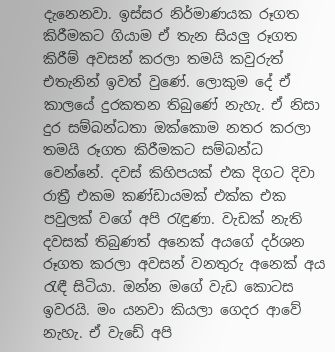දැනෙනවා. ඉස්සර නිර්මාණයක රූගත කිරීමකට ගියාම ඒ තැන සියලු රූගත කිරීම් අවසන් කරලා තමයි කවුරුත් එතැනින් ඉවත් වුණේ. ලොකුම දේ ඒ කාලයේ දුරකතන තිබුණේ නැහැ. ඒ නිසා දුර සම්බන්ධතා ඔක්කොම නතර කරලා තමයි රූගත කිරීමකට සම්බන්ධ වෙන්නේ. දවස් කිහිපයක් එක දිගට දිවා රාත්‍රී එකම කණ්ඩායමක් එක්ක එක පවුලක් වගේ අපි රැඳුණා. වැඩක් නැති දවසක් තිබුණත් අනෙක් අයගේ දර්ශන රූගත කරලා අවසන් වනතුරු අනෙක් අය රැඳී සිටියා. ඔන්න මගේ වැඩ කොටස ඉවරයි. මං යනවා කියලා ගෙදර ආවේ නැහැ. ඒ වැඩේ අපි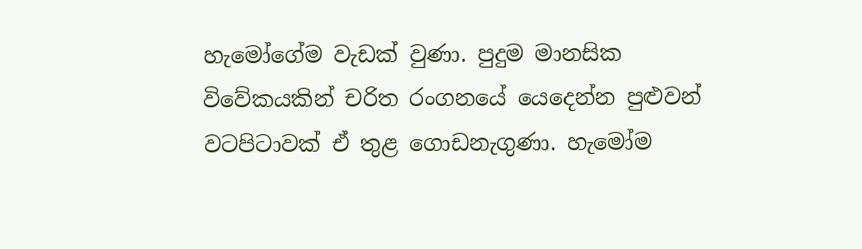හැමෝගේම වැඩක් වුණා. පුදුම මානසික විවේකයකින් චරිත රංගනයේ යෙදෙන්න පුළුවන් වටපිටාවක් ඒ තුළ ගොඩනැගුණා. හැමෝම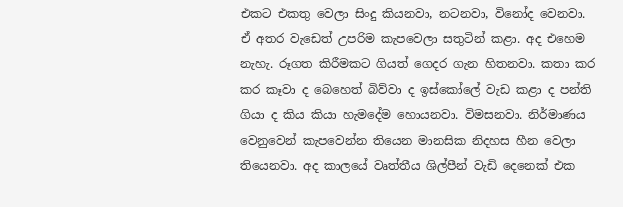එකට එකතු වෙලා සිංදු කියනවා, නටනවා, විනෝද වෙනවා. ඒ අතර වැඩෙත් උපරිම කැපවෙලා සතුටින් කළා. අද එහෙම නැහැ. රූගත කිරීමකට ගියත් ගෙදර ගැන හිතනවා. කතා කර කර කෑවා ද බෙහෙත් බිව්වා ද ඉස්කෝලේ වැඩ කළා ද පන්ති ගියා ද කිය කියා හැමදේම හොයනවා. විමසනවා. නිර්මාණය වෙනුවෙන් කැපවෙන්න තියෙන මානසික නිදහස හීන වෙලා තියෙනවා. අද කාලයේ වෘත්තීය ශිල්පීන් වැඩි දෙනෙක් එක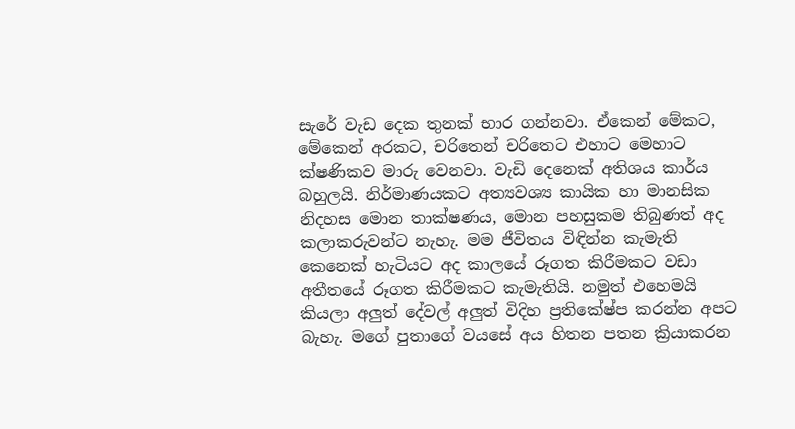සැරේ වැඩ දෙක තුනක් භාර ගන්නවා. ඒකෙන් මේකට, මේකෙන් අරකට, චරිතෙන් චරිතෙට එහාට මෙහාට ක්ෂණිකව මාරු වෙනවා. වැඩි දෙනෙක් අතිශය කාර්ය බහුලයි. නිර්මාණයකට අත්‍යවශ්‍ය කායික හා මානසික නිදහස මොන තාක්ෂණය, මොන පහසුකම තිබුණත් අද කලාකරුවන්ට නැහැ. මම ජීවිතය විඳින්න කැමැති කෙනෙක් හැටියට අද කාලයේ රූගත කිරීමකට වඩා අතීතයේ රූගත කිරීමකට කැමැතියි. නමුත් එහෙමයි කියලා අලුත් දේවල් අලුත් විදිහ ප්‍රතිකේෂ්ප කරන්න අපට බැහැ. මගේ පුතාගේ වයසේ අය හිතන පතන ක්‍රියාකරන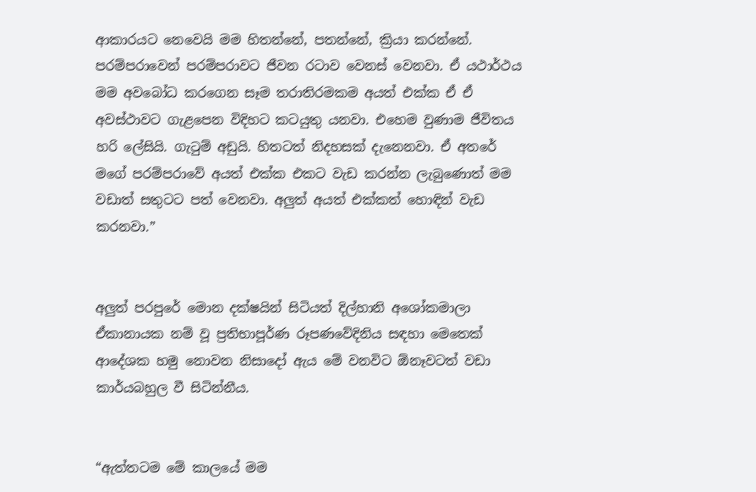ආකාරයට නෙවෙයි මම හිතන්නේ, පතන්නේ, ක්‍රියා කරන්නේ. පරම්පරාවෙන් පරම්පරාවට ජීවන රටාව වෙනස් වෙනවා. ඒ යථාර්ථය මම අවබෝධ කරගෙන සෑම තරාතිරමකම අයත් එක්ක ඒ ඒ අවස්ථාවට ගැළපෙන විදිහට කටයුතු යනවා. එහෙම වුණාම ජීවිතය හරි ලේසියි. ගැටුම් අඩුයි. හිතටත් නිදහසක් දැනෙනවා. ඒ අතරේ මගේ පරම්පරාවේ අයත් එක්ක එකට වැඩ කරන්න ලැබුණොත් මම වඩාත් සතුටට පත් වෙනවා. අලුත් අයත් එක්කත් හොඳින් වැඩ කරනවා.”


අලුත් පරපුරේ මොන දක්ෂයින් සිටියත් දිල්හානි අශෝකමාලා ඒකානායක නම් වූ ප්‍රතිභාපූර්ණ රූපණවේදිනිය සඳහා මෙතෙක් ආදේශක හමු නොවන නිසාදෝ ඇය මේ වනවිට ඕනෑවටත් වඩා කාර්යබහුල වී සිටින්නීය.


“ඇත්තටම මේ කාලයේ මම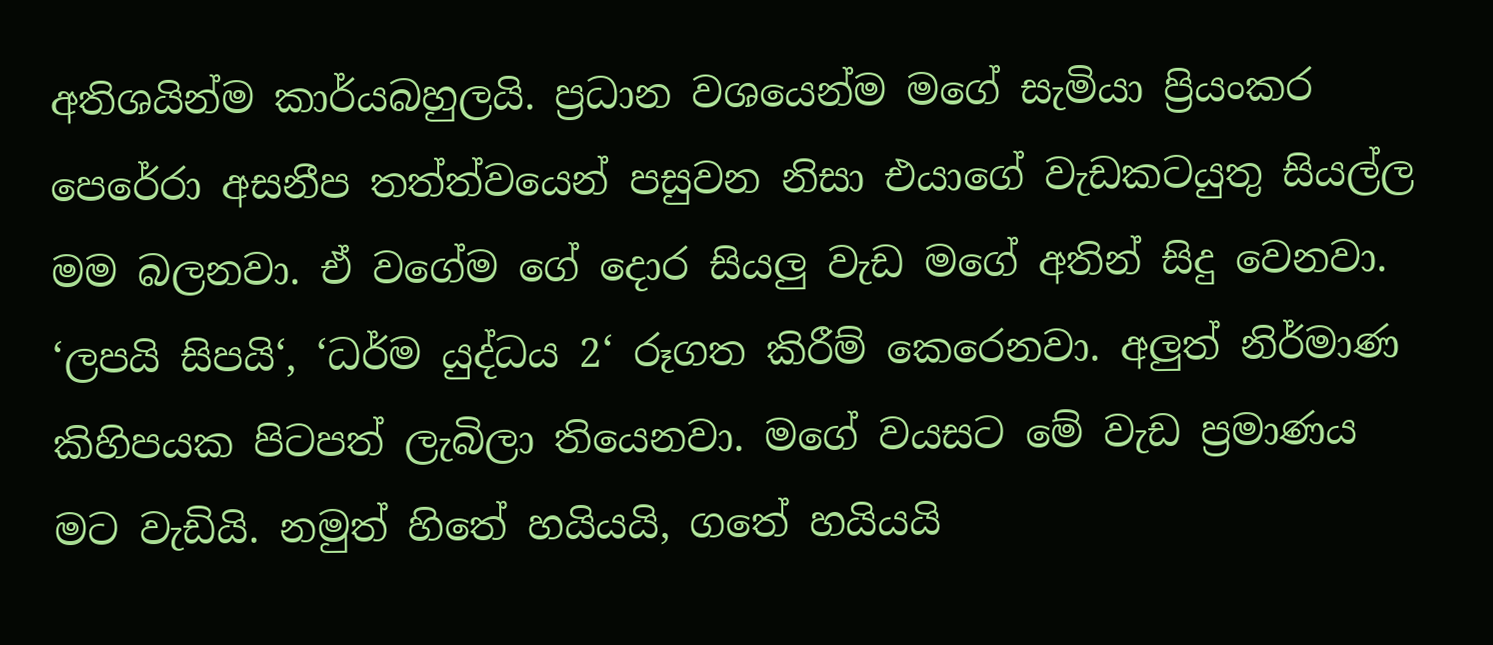අතිශයින්ම කාර්යබහුලයි. ප්‍රධාන වශයෙන්ම මගේ සැමියා ප්‍රියංකර පෙරේරා අසනීප තත්ත්වයෙන් පසුවන නිසා එයාගේ වැඩකටයුතු සියල්ල මම බලනවා. ඒ වගේම ගේ දොර සියලු වැඩ මගේ අතින් සිදු වෙනවා. ‘ලපයි සිපයි‘, ‘ධර්ම යුද්ධය 2‘ රූගත කිරීම් කෙරෙනවා. අලුත් නිර්මාණ කිහිපයක පිටපත් ලැබිලා තියෙනවා. මගේ වයසට මේ වැඩ ප්‍රමාණය මට වැඩියි. නමුත් හිතේ හයියයි, ගතේ හයියයි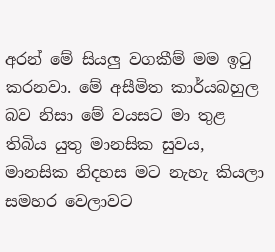අරන් මේ සියලු වගකීම් මම ඉටු කරනවා. මේ අසීමිත කාර්යබහුල බව නිසා මේ වයසට මා තුළ තිබිය යුතු මානසික සුවය, මානසික නිදහස මට නැහැ කියලා සමහර වෙලාවට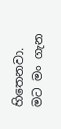හිතෙනවා. මට මං ගැන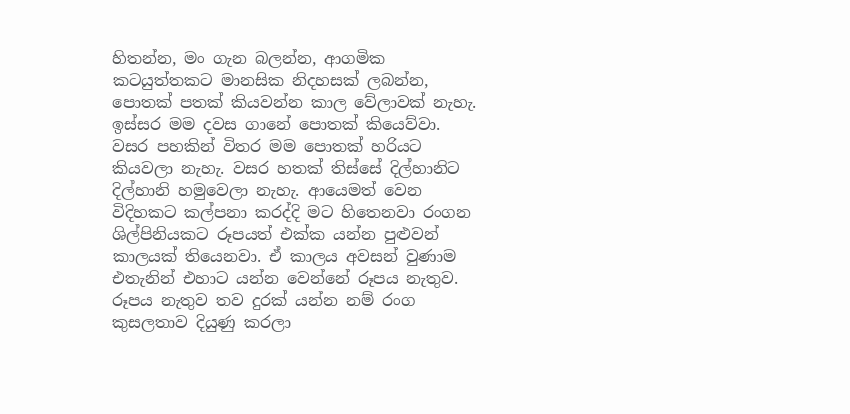හිතන්න, මං ගැන බලන්න, ආගමික කටයුත්තකට මානසික නිදහසක් ලබන්න, පොතක් පතක් කියවන්න කාල වේලාවක් නැහැ. ඉස්සර මම දවස ගානේ පොතක් කියෙව්වා. වසර පහකින් විතර මම පොතක් හරියට කියවලා නැහැ. වසර හතක් තිස්සේ දිල්හානිට දිල්හානි හමුවෙලා නැහැ. ආයෙමත් වෙන විදිහකට කල්පනා කරද්දි මට හිතෙනවා රංගන ශිල්පිනියකට රූපයත් එක්ක යන්න පුළුවන් කාලයක් තියෙනවා. ඒ කාලය අවසන් වුණාම එතැනින් එහාට යන්න වෙන්නේ රූපය නැතුව. රූපය නැතුව තව දුරක් යන්න නම් රංග කුසලතාව දියුණු කරලා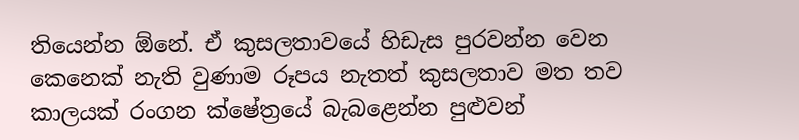තියෙන්න ඕනේ. ඒ කුසලතාවයේ හිඩැස පුරවන්න වෙන කෙනෙක් නැති වුණාම රූපය නැතත් කුසලතාව මත තව කාලයක් රංගන ක්ෂේත්‍රයේ බැබළෙන්න පුළුවන්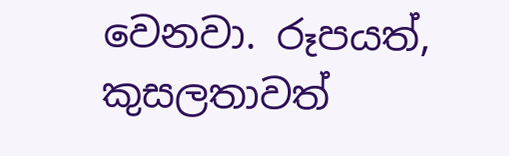වෙනවා. රූපයත්, කුසලතාවත්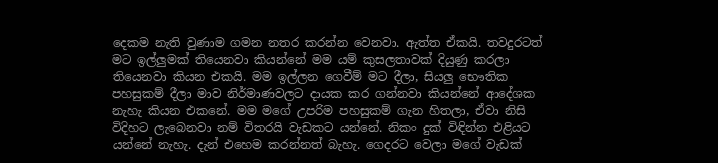දෙකම නැති වුණාම ගමන නතර කරන්න වෙනවා. ඇත්ත ඒකයි. තවදුරටත් මට ඉල්ලුමක් තියෙනවා කියන්නේ මම යම් කුසලතාවක් දියුණු කරලා තියෙනවා කියන එකයි. මම ඉල්ලන ගෙවීම් මට දීලා, සියලු භෞතික පහසුකම් දීලා මාව නිර්මාණවලට දායක කර ගන්නවා කියන්නේ ආදේශක නැහැ කියන එකනේ. මම මගේ උපරිම පහසුකම් ගැන හිතලා, ඒවා නිසි විදිහට ලැබෙනවා නම් විතරයි වැඩකට යන්නේ. නිකං දුක් විඳින්න එළියට යන්නේ නැහැ. දැන් එහෙම කරන්නත් බැහැ. ගෙදරට වෙලා මගේ වැඩක්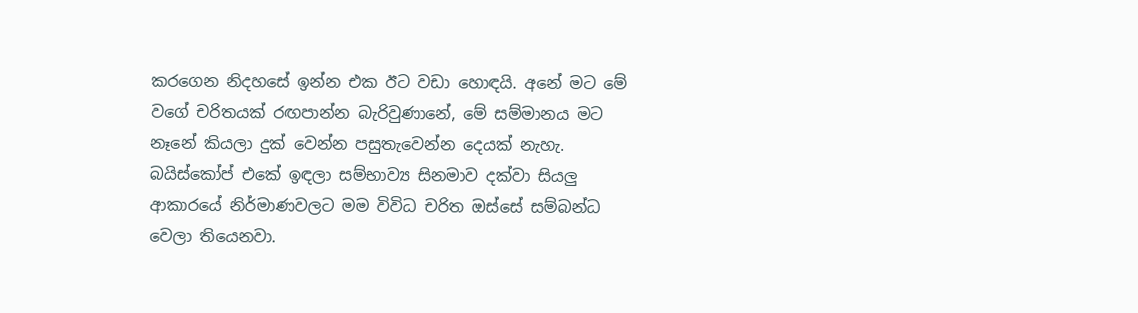කරගෙන නිදහසේ ඉන්න එක ඊට වඩා හොඳයි. අනේ මට මේ වගේ චරිතයක් රඟපාන්න බැරිවුණානේ, මේ සම්මානය මට නෑනේ කියලා දුක් වෙන්න පසුතැවෙන්න දෙයක් නැහැ. බයිස්කෝප් එකේ ඉඳලා සම්භාව්‍ය සිනමාව දක්වා සියලු ආකාරයේ නිර්මාණවලට මම විවිධ චරිත ඔස්සේ සම්බන්ධ වෙලා තියෙනවා.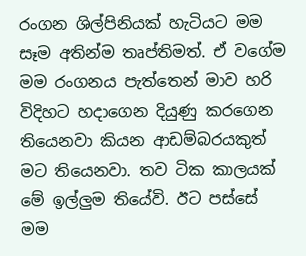රංගන ශිල්පිනියක් හැටියට මම සෑම අතින්ම තෘප්තිමත්. ඒ වගේම මම රංගනය පැත්තෙන් මාව හරි විදිහට හදාගෙන දියුණු කරගෙන තියෙනවා කියන ආඩම්බරයකුත් මට තියෙනවා. තව ටික කාලයක් මේ ඉල්ලුම තියේවි. ඊට පස්සේ මම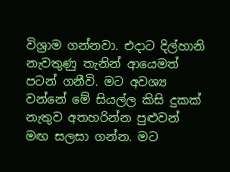විශ්‍රාම ගන්නවා. එදාට දිල්හානි නැවතුණු තැනින් ආයෙමත් පටන් ගනීවි. මට අවශ්‍ය වන්නේ මේ සියල්ල කිසි දුකක් නැතුව අතහරින්න පුළුවන් මඟ සලසා ගන්න. මට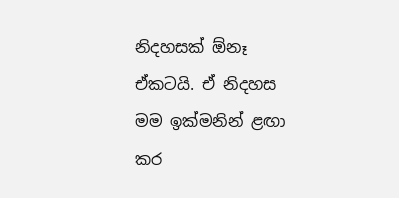නිදහසක් ඕනෑ ඒකටයි. ඒ නිදහස මම ඉක්මනින් ළඟා කර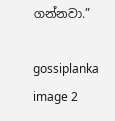ගන්නවා.”

gossiplanka image 2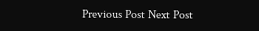Previous Post Next Post